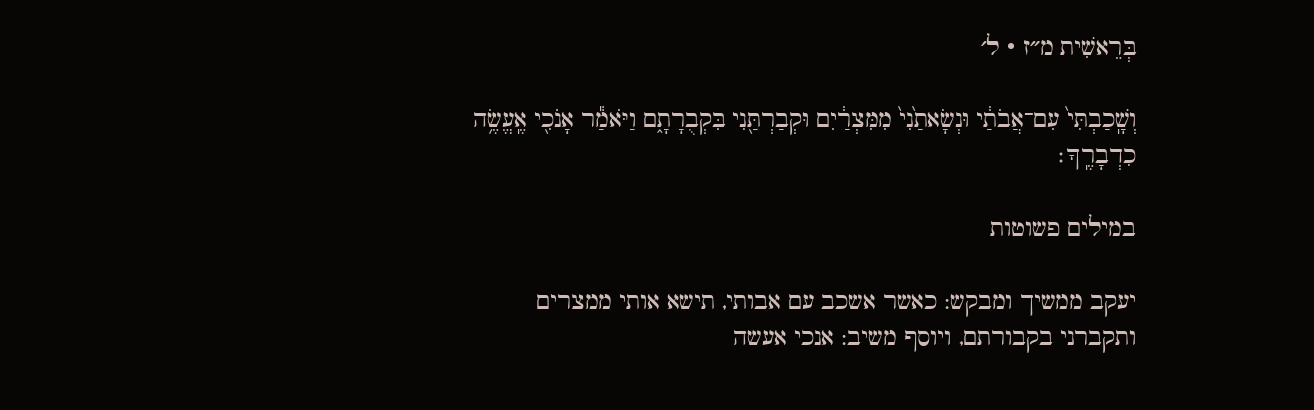בְּרֵאשִׁית מ״ז · ל׳

וְשָֽׁכַבְתִּי֙ עִם־אֲבֹתַ֔י וּנְשָׂאתַ֙נִי֙ מִמִּצְרַ֔יִם וּקְבַרְתַּ֖נִי בִּקְבֻרָתָ֑ם וַיֹּאמַ֕ר אָנֹכִ֖י אֶֽעֱשֶׂ֥ה כִדְבָרֶֽךָ׃

במילים פשוטות

יעקב ממשיך ומבקש: כאשר אשכב עם אבותי, תישא אותי ממצרים ותקברני בקבורתם, ויוסף משיב: אנכי אעשה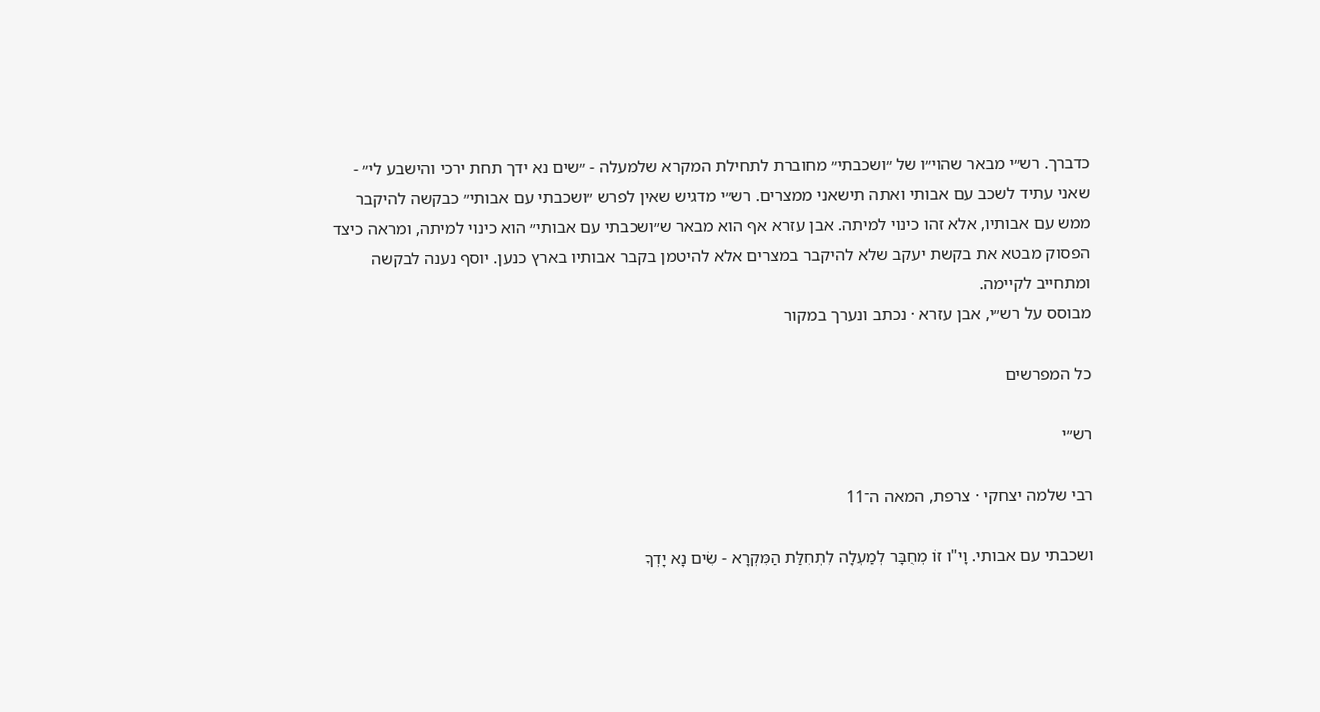כדברך. רש״י מבאר שהוי״ו של ״ושכבתי״ מחוברת לתחילת המקרא שלמעלה - ״שים נא ידך תחת ירכי והישבע לי״ - שאני עתיד לשכב עם אבותי ואתה תישאני ממצרים. רש״י מדגיש שאין לפרש ״ושכבתי עם אבותי״ כבקשה להיקבר ממש עם אבותיו, אלא זהו כינוי למיתה. אבן עזרא אף הוא מבאר ש״ושכבתי עם אבותי״ הוא כינוי למיתה, ומראה כיצד הפסוק מבטא את בקשת יעקב שלא להיקבר במצרים אלא להיטמן בקבר אבותיו בארץ כנען. יוסף נענה לבקשה ומתחייב לקיימה.
מבוסס על רש״י, אבן עזרא · נכתב ונערך במקור

כל המפרשים

רש״י

רבי שלמה יצחקי · צרפת, המאה ה־11

ושכבתי עם אבותי. וָי"ו זוֹ מְחֻבָּר לְמַעְלָה לִתְחִלַּת הַמִּקְרָא - שִׂים נָא יָדְךָ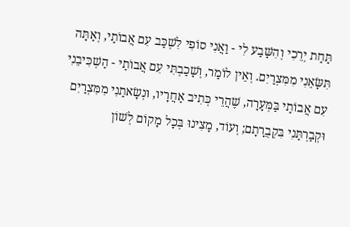תַּחַת יְרֵכִי וְהִשָּׁבַע לִי - וַאֲנִי סוֹפִי לִשְׁכַּב עִם אֲבוֹתַי, וְאַתָּה תִּשָּׂאֵנִי מִמִּצְרַיִם. וְאֵין לוֹמַר, וְשָׁכַבְתִּי עִם אֲבוֹתַי - הַשְׁכִּיבֵנִי עִם אֲבוֹתַי בַּמְּעָרָה, שֶׁהֲרֵי כְּתִיב אַחֲרָיו, וּנְשָׂאתַנִי מִמִּצְרַיִם וּקְבַרְתַּנִי בִּקְבֻרָתָם; וְעוֹד, מָצִינוּ בְּכָל מָקוֹם לְשׁוֹן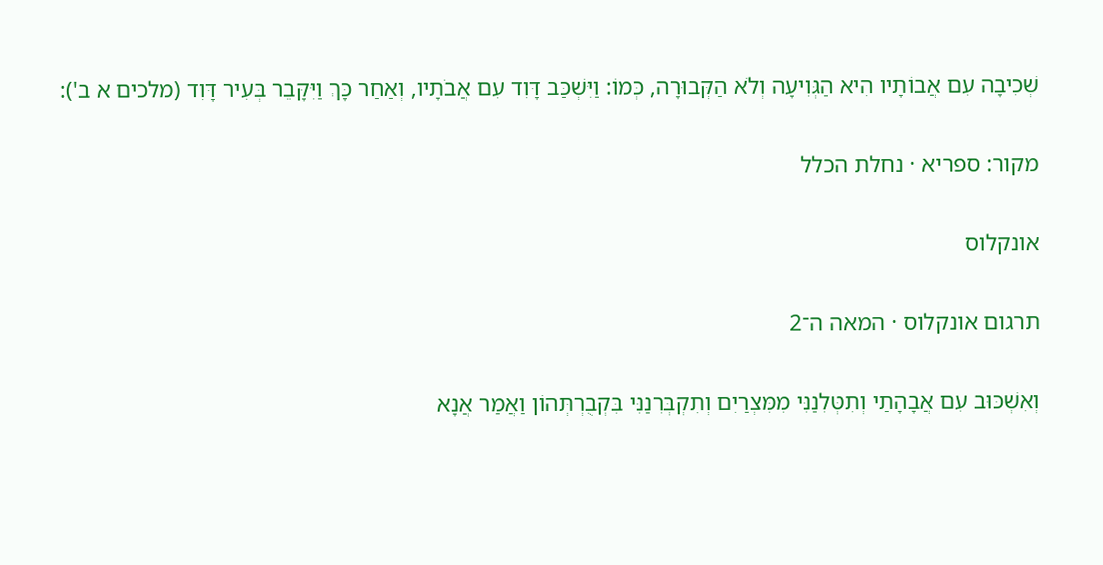שְׁכִיבָה עִם אֲבוֹתָיו הִיא הַגְּוִיעָה וְלֹא הַקְּבוּרָה, כְּמוֹ: וַיִּשְׁכַּב דָּוִד עִם אֲבֹתָיו, וְאַחַר כָּךְ וַיִּקָּבֵר בְּעִיר דָּוִד (מלכים א ב'):

מקור: ספריא · נחלת הכלל

אונקלוס

תרגום אונקלוס · המאה ה־2

וְאִשְׁכּוּב עִם אֲבָהָתַי וְתִטְּלִנַנִּי מִמִּצְרַיִם וְתִקְבְּרִנַנִּי בִּקְבֻרְתְּהוֹן וַאֲמַר אֲנָא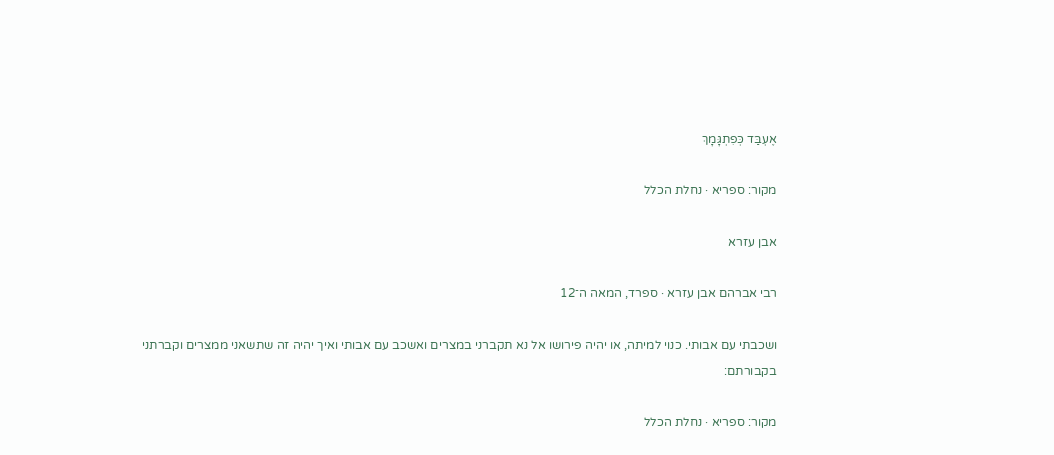אֶעְבַּד כְּפִתְגָּמָךְ

מקור: ספריא · נחלת הכלל

אבן עזרא

רבי אברהם אבן עזרא · ספרד, המאה ה־12

ושכבתי עם אבותי. כנוי למיתה, או יהיה פירושו אל נא תקברני במצרים ואשכב עם אבותי ואיך יהיה זה שתשאני ממצרים וקברתני בקבורתם:

מקור: ספריא · נחלת הכלל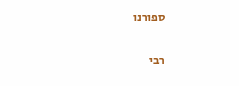ספורנו

רבי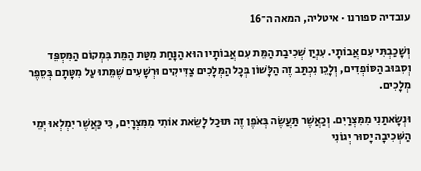עובדיה ספורנו · איטליה, המאה ה־16

וְשָׁכַבְתִּי עִם אֲבוֹתָי. עִנְיַן שְׁכִיבַת הַמֵּת עִם אֲבוֹתָיו הוּא הַנָּחַת מִטַּת הַמֵּת בִּמְקוֹם הַמִּסְפֵּד וְסִבּוּב הַסּוֹפְדִים, וְלָכֵן נִכְתַּב זֶה הַלָּשׁוֹן בְּכָל הַמְּלָכִים צַדִּיקִים וּרְשָׁעִים שֶׁמֵּתוּ עַל מִטָּתָם בְּסֵפֶר מְלָכִים.

וּנְשָׂאתַנִי מִמִּצְרַיִם. וְכַאֲשֶׁר תַּעֲשֶׂה בְּאֹפֶן זֶה תּוּכַל לָשֵׂאת אוֹתִי מִמִּצְרָיִם, כִּי כַּאֲשֶׁר יִמְלְאוּ יְמֵי הַשְּׁכִיבָה יָסוּר יְגוֹנִי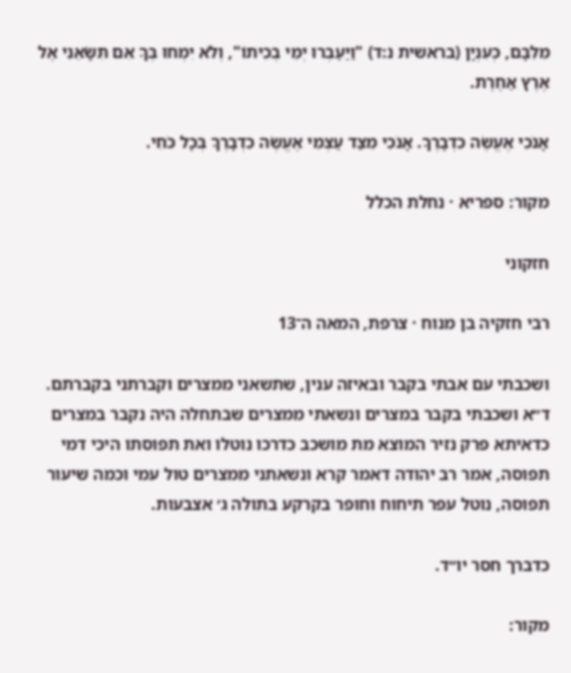מִלִּבָּם, כְּעִנְיָן (בראשית נ:ד) "וַיַּעַבְרוּ יְמֵי בְכִיתוֹ", וְלֹא יִמְחוּ בְּךָ אִם תִּשָּׂאֵנִי אֶל אֶרֶץ אַחֶרֶת.

אָנֹכִי אֶעֱשֶׂה כִדְבָרֶךָ. אָנֹכִי מִצַּד עַצְמִי אֶעֱשֶׂה כִדְבָרֶךָ בְּכָל כֹּחִי.

מקור: ספריא · נחלת הכלל

חזקוני

רבי חזקיה בן מנוח · צרפת, המאה ה־13

ושכבתי עם אבתי בקבר ובאיזה ענין, שתשאני ממצרים וקברתני בקברתם. ד״א ושכבתי בקבר במצרים ונשאתי ממצרים שבתחלה היה נקבר במצרים כדאיתא פרק נזיר המוצא מת מושכב כדרכו נוטלו ואת תפוסתו היכי דמי תפוסה, אמר רב יהודה דאמר קרא ונשאתני ממצרים טול עמי וכמה שיעור תפוסה, נוטל עפר תיחוח וחופר בקרקע בתולה ג׳ אצבעות.

כדברך חסר יו״ד.

מקור: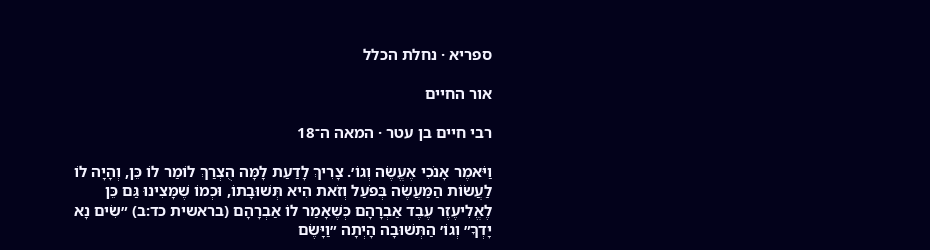ספריא · נחלת הכלל

אור החיים

רבי חיים בן עטר · המאה ה־18

וַיֹּאמֶר אָנֹכִי אֶעֱשֶׂה וְגוֹ׳. צָרִיךְ לָדַעַת לָמָּה הֻצְרַךְ לוֹמַר לוֹ כֵּן, וְהָיָה לוֹ לַעֲשׂוֹת הַמַּעֲשֶׂה בְּפֹעַל וְזֹאת הִיא תְּשׁוּבָתוֹ, וּכְמוֹ שֶׁמָּצִינוּ גַּם כֵּן לֶאֱלִיעֶזֶר עֶבֶד אַבְרָהָם כְּשֶׁאָמַר לוֹ אַבְרָהָם (בראשית כד:ב) ״שִׂים נָא יָדְךָ״ וְגוֹ׳ הַתְּשׁוּבָה הָיְתָה ״וַיָּשֶׂם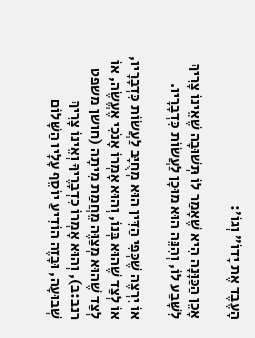הָעֶבֶד אֶת יָדוֹ״ וְגוֹ׳:

אָכֵן הַכַּוָּנָה הִיא שֶׁאָמַר לוֹ תְּשׁוּבָה שֶׁאֵינוֹ צָרִיךְ לִשָּׁבַע לוֹ, וְהִנֵּה הוּא מוּכָן לַעֲשׂוֹת כִּדְבָרָיו.

אוֹ יִרְצֶה שֶׁכְּפִי הַדִּין הוּא מְחֻיָּב לַעֲשׂוֹת כִּדְבָרָיו, אוֹ לְצַד שֶׁהוּא בְּנוֹ, וְהוּא אָמְרוֹ אָנֹכִי אֶעֱשֶׂה, אוֹ לְצַד שֶׁהוּא מְצַוֶּה מֵחֲמַת מִיתָה (חושן משפט רנב:ב), וְהוּא אָמְרוֹ כִדְבָרֶיךָ וְאֵינוֹ צָרִיךְ שְׁבוּעָה, וּבָזֶה הוֹדִיעַ יוֹסֵף עָלָיו הַשָּׁלוֹם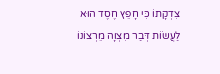צִדְקָתוֹ כִּי חָפֵץ חֶסֶד הוּא לַעֲשׂוֹת דְּבַר מִצְוָה מֵרְצוֹנוֹ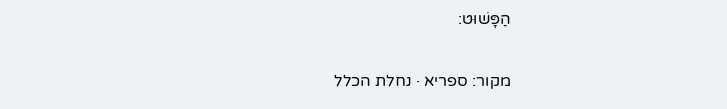הַפָּשׁוּט:

מקור: ספריא · נחלת הכלל